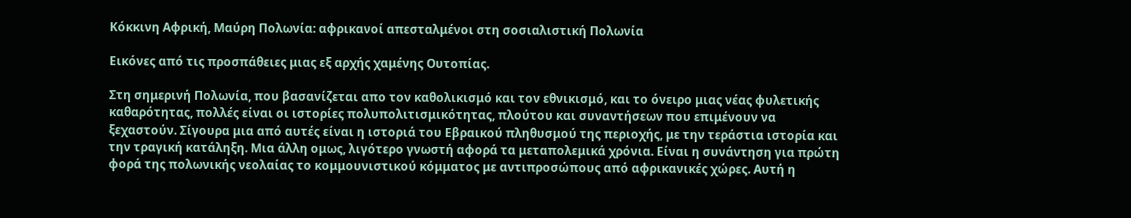Κόκκινη Αφρική, Μαύρη Πολωνία: αφρικανοί απεσταλμένοι στη σοσιαλιστική Πολωνία

Εικόνες από τις προσπάθειες μιας εξ αρχής χαμένης Ουτοπίας.

Στη σημερινή Πολωνία, που βασανίζεται απο τον καθολικισμό και τον εθνικισμό, και το όνειρο μιας νέας φυλετικής καθαρότητας, πολλές είναι οι ιστορίες πολυπολιτισμικότητας, πλούτου και συναντήσεων που επιμένουν να ξεχαστούν. Σίγουρα μια από αυτές είναι η ιστοριά του Εβραικού πληθυσμού της περιοχής, με την τεράστια ιστορία και την τραγική κατάληξη. Μια άλλη ομως, λιγότερο γνωστή αφορά τα μεταπολεμικά χρόνια. Είναι η συνάντηση για πρώτη φορά της πολωνικής νεολαίας το κομμουνιστικού κόμματος με αντιπροσώπους από αφρικανικές χώρες. Αυτή η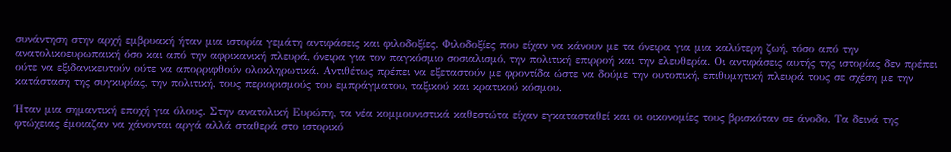συνάντηση στην αρχή εμβρυακή ήταν μια ιστορία γεμάτη αντιφάσεις και φιλοδοξίες. Φιλοδοξίες που είχαν να κάνουν με τα όνειρα για μια καλύτερη ζωή, τόσο από την ανατολικοευρωπαική όσο και από την αφρικανική πλευρά, όνειρα για τον παγκόσμιο σοσιαλισμό, την πολιτική επιρροή και την ελευθερία. Οι αντιφάσεις αυτής της ιστορίας δεν πρέπει ούτε να εξιδανικευτούν ούτε να απορριφθούν ολοκληρωτικά. Αντιθέτως πρέπει να εξεταστούν με φροντίδα ώστε να δούμε την ουτοπική, επιθυμητική πλευρά τους σε σχέση με την κατάσταση της συγκυρίας, την πολιτική, τους περιορισμούς του εμπράγματου, ταξικού και κρατικού κόσμου.

Ήταν μια σημαντική εποχή για όλους. Στην ανατολική Ευρώπη, τα νέα κομμουνιστικά καθεστώτα είχαν εγκατασταθεί και οι οικονομίες τους βρισκόταν σε άνοδο. Τα δεινά της φτώχειας έμοιαζαν να χάνονται αργά αλλά σταθερά στο ιστορικό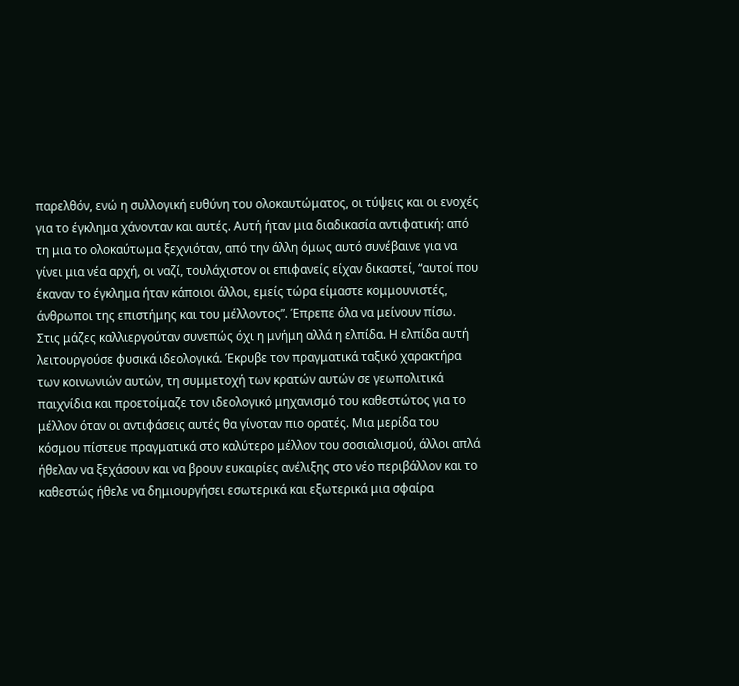παρελθόν, ενώ η συλλογική ευθύνη του ολοκαυτώματος, οι τύψεις και οι ενοχές για το έγκλημα χάνονταν και αυτές. Αυτή ήταν μια διαδικασία αντιφατική: από τη μια το ολοκαύτωμα ξεχνιόταν, από την άλλη όμως αυτό συνέβαινε για να γίνει μια νέα αρχή, οι ναζί, τουλάχιστον οι επιφανείς είχαν δικαστεί, “αυτοί που έκαναν το έγκλημα ήταν κάποιοι άλλοι, εμείς τώρα είμαστε κομμουνιστές, άνθρωποι της επιστήμης και του μέλλοντος”. Έπρεπε όλα να μείνουν πίσω. Στις μάζες καλλιεργούταν συνεπώς όχι η μνήμη αλλά η ελπίδα. Η ελπίδα αυτή λειτουργούσε φυσικά ιδεολογικά. Έκρυβε τον πραγματικά ταξικό χαρακτήρα των κοινωνιών αυτών, τη συμμετοχή των κρατών αυτών σε γεωπολιτικά παιχνίδια και προετοίμαζε τον ιδεολογικό μηχανισμό του καθεστώτος για το μέλλον όταν οι αντιφάσεις αυτές θα γίνοταν πιο ορατές. Μια μερίδα του κόσμου πίστευε πραγματικά στο καλύτερο μέλλον του σοσιαλισμού, άλλοι απλά ήθελαν να ξεχάσουν και να βρουν ευκαιρίες ανέλιξης στο νέο περιβάλλον και το καθεστώς ήθελε να δημιουργήσει εσωτερικά και εξωτερικά μια σφαίρα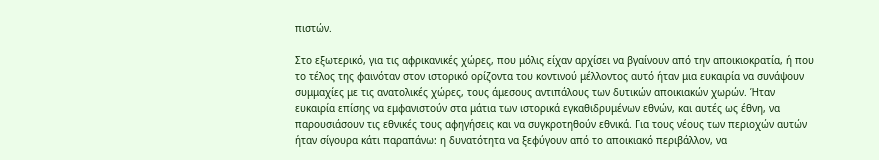πιστών.

Στο εξωτερικό, για τις αφρικανικές χώρες, που μόλις είχαν αρχίσει να βγαίνουν από την αποικιοκρατία, ή που το τέλος της φαινόταν στον ιστορικό ορίζοντα του κοντινού μέλλοντος αυτό ήταν μια ευκαιρία να συνάψουν συμμαχίες με τις ανατολικές χώρες, τους άμεσους αντιπάλους των δυτικών αποικιακών χωρών. Ήταν ευκαιρία επίσης να εμφανιστούν στα μάτια των ιστορικά εγκαθιδρυμένων εθνών, και αυτές ως έθνη, να παρουσιάσουν τις εθνικές τους αφηγήσεις και να συγκροτηθούν εθνικά. Για τους νέους των περιοχών αυτών ήταν σίγουρα κάτι παραπάνω: η δυνατότητα να ξεφύγουν από το αποικιακό περιβάλλον, να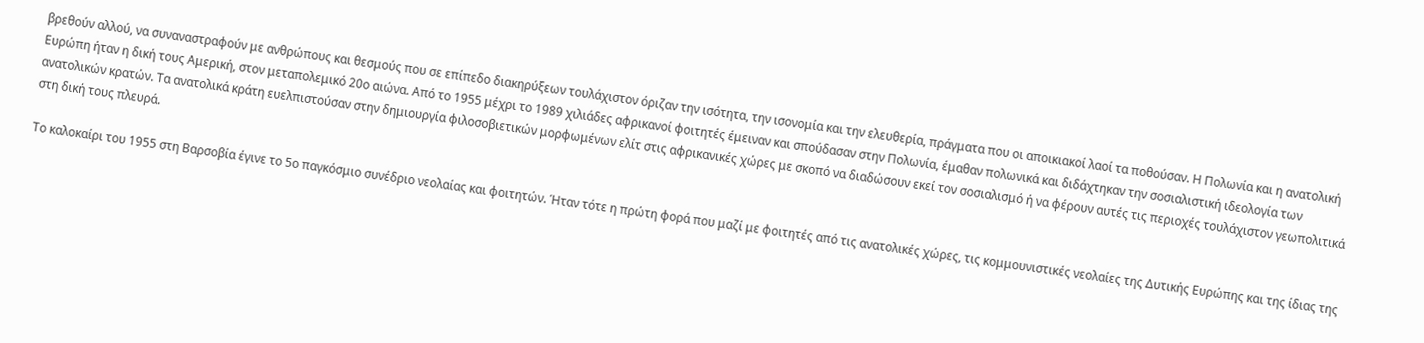βρεθούν αλλού, να συναναστραφούν με ανθρώπους και θεσμούς που σε επίπεδο διακηρύξεων τουλάχιστον όριζαν την ισότητα, την ισονομία και την ελευθερία, πράγματα που οι αποικιακοί λαοί τα ποθούσαν. Η Πολωνία και η ανατολική Ευρώπη ήταν η δική τους Αμερική, στον μεταπολεμικό 20ο αιώνα. Από το 1955 μέχρι το 1989 χιλιάδες αφρικανοί φοιτητές έμειναν και σπούδασαν στην Πολωνία, έμαθαν πολωνικά και διδάχτηκαν την σοσιαλιστική ιδεολογία των ανατολικών κρατών. Τα ανατολικά κράτη ευελπιστούσαν στην δημιουργία φιλοσοβιετικών μορφωμένων ελίτ στις αφρικανικές χώρες με σκοπό να διαδώσουν εκεί τον σοσιαλισμό ή να φέρουν αυτές τις περιοχές τουλάχιστον γεωπολιτικά στη δική τους πλευρά.

Το καλοκαίρι του 1955 στη Βαρσοβία έγινε το 5ο παγκόσμιο συνέδριο νεολαίας και φοιτητών. Ήταν τότε η πρώτη φορά που μαζί με φοιτητές από τις ανατολικές χώρες, τις κομμουνιστικές νεολαίες της Δυτικής Ευρώπης και της ίδιας της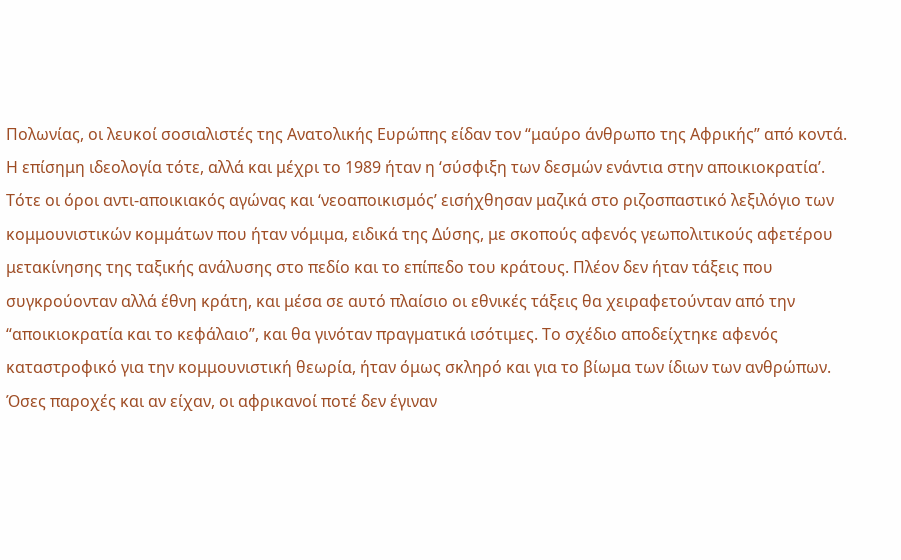Πολωνίας, οι λευκοί σοσιαλιστές της Ανατολικής Ευρώπης είδαν τον “μαύρο άνθρωπο της Αφρικής” από κοντά. Η επίσημη ιδεολογία τότε, αλλά και μέχρι το 1989 ήταν η ‘σύσφιξη των δεσμών ενάντια στην αποικιοκρατία’. Τότε οι όροι αντι-αποικιακός αγώνας και ‘νεοαποικισμός’ εισήχθησαν μαζικά στο ριζοσπαστικό λεξιλόγιο των κομμουνιστικών κομμάτων που ήταν νόμιμα, ειδικά της Δύσης, με σκοπούς αφενός γεωπολιτικούς αφετέρου μετακίνησης της ταξικής ανάλυσης στο πεδίο και το επίπεδο του κράτους. Πλέον δεν ήταν τάξεις που συγκρούονταν αλλά έθνη κράτη, και μέσα σε αυτό πλαίσιο οι εθνικές τάξεις θα χειραφετούνταν από την “αποικιοκρατία και το κεφάλαιο”, και θα γινόταν πραγματικά ισότιμες. Το σχέδιο αποδείχτηκε αφενός καταστροφικό για την κομμουνιστική θεωρία, ήταν όμως σκληρό και για το βίωμα των ίδιων των ανθρώπων. Όσες παροχές και αν είχαν, οι αφρικανοί ποτέ δεν έγιναν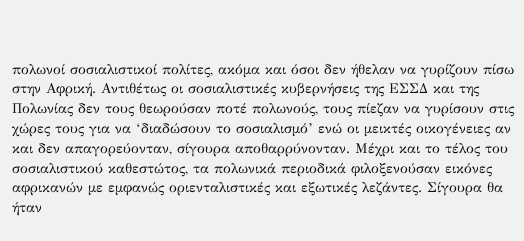πολωνοί σοσιαλιστικοί πολίτες, ακόμα και όσοι δεν ήθελαν να γυρίζουν πίσω στην Αφρική. Αντιθέτως οι σοσιαλιστικές κυβερνήσεις της ΕΣΣΔ και της Πολωνίας δεν τους θεωρούσαν ποτέ πολωνούς, τους πίεζαν να γυρίσουν στις χώρες τους για να ‘διαδώσουν το σοσιαλισμό’ ενώ οι μεικτές οικογένειες αν και δεν απαγορεύονταν, σίγουρα αποθαρρύνονταν. Μέχρι και το τέλος του σοσιαλιστικού καθεστώτος, τα πολωνικά περιοδικά φιλοξενούσαν εικόνες αφρικανών με εμφανώς οριενταλιστικές και εξωτικές λεζάντες. Σίγουρα θα ήταν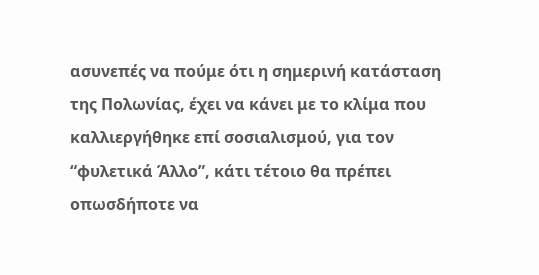ασυνεπές να πούμε ότι η σημερινή κατάσταση της Πολωνίας, έχει να κάνει με το κλίμα που καλλιεργήθηκε επί σοσιαλισμού, για τον “φυλετικά Άλλο”, κάτι τέτοιο θα πρέπει οπωσδήποτε να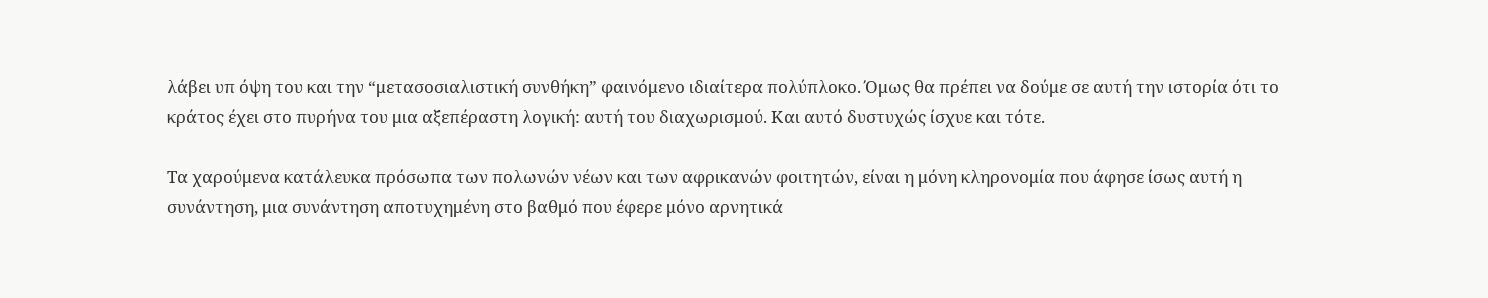λάβει υπ όψη του και την “μετασοσιαλιστική συνθήκη” φαινόμενο ιδιαίτερα πολύπλοκο. Όμως θα πρέπει να δούμε σε αυτή την ιστορία ότι το κράτος έχει στο πυρήνα του μια αξεπέραστη λογική: αυτή του διαχωρισμού. Και αυτό δυστυχώς ίσχυε και τότε.

Τα χαρούμενα κατάλευκα πρόσωπα των πολωνών νέων και των αφρικανών φοιτητών, είναι η μόνη κληρονομία που άφησε ίσως αυτή η συνάντηση, μια συνάντηση αποτυχημένη στο βαθμό που έφερε μόνο αρνητικά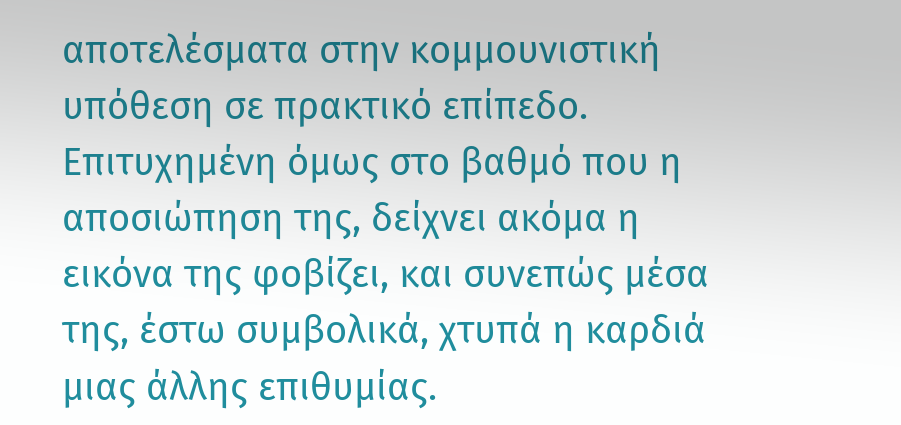αποτελέσματα στην κομμουνιστική υπόθεση σε πρακτικό επίπεδο. Επιτυχημένη όμως στο βαθμό που η αποσιώπηση της, δείχνει ακόμα η εικόνα της φοβίζει, και συνεπώς μέσα της, έστω συμβολικά, χτυπά η καρδιά μιας άλλης επιθυμίας.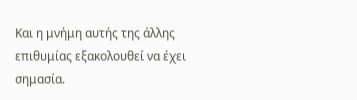Και η μνήμη αυτής της άλλης επιθυμίας εξακολουθεί να έχει σημασία.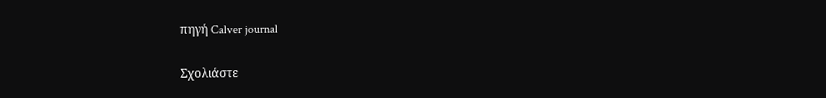πηγή Calver journal

Σχολιάστε